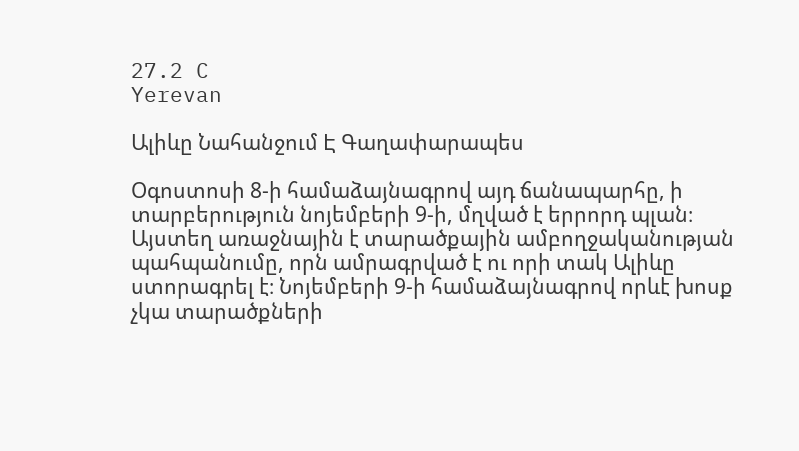27.2 C
Yerevan

Ալիևը Նահանջում Է Գաղափարապես

Օգոստոսի 8‑ի համաձայնագրով այդ ճանապարհը, ի տարբերություն նոյեմբերի 9‑ի, մղված է երրորդ պլան։ Այստեղ առաջնային է տարածքային ամբողջականության պահպանումը, որն ամրագրված է ու որի տակ Ալիևը ստորագրել է։ Նոյեմբերի 9‑ի համաձայնագրով որևէ խոսք չկա տարածքների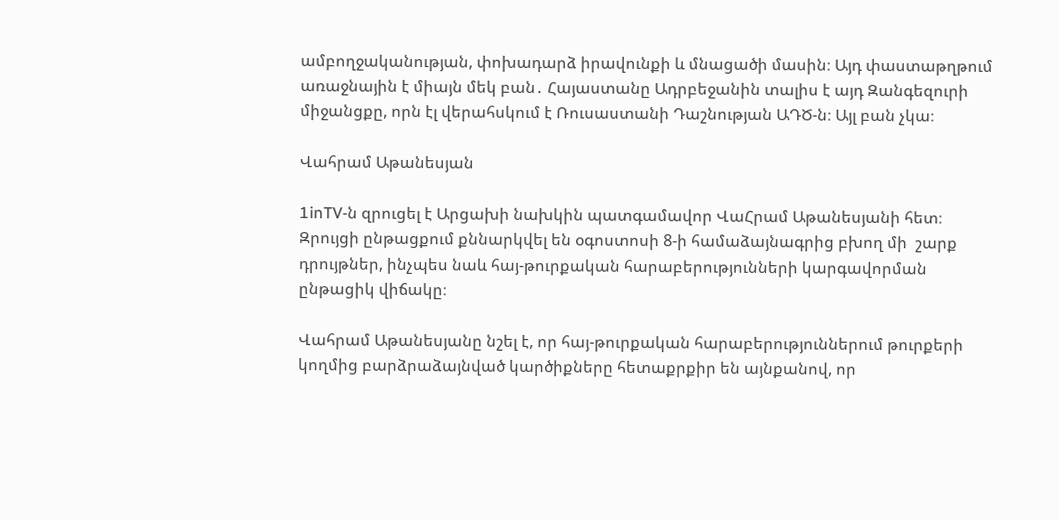ամբողջականության, փոխադարձ իրավունքի և մնացածի մասին։ Այդ փաստաթղթում առաջնային է միայն մեկ բան․ Հայաստանը Ադրբեջանին տալիս է այդ Զանգեզուրի միջանցքը, որն էլ վերահսկում է Ռուսաստանի Դաշնության ԱԴԾ‑ն։ Այլ բան չկա։

Վահրամ Աթանեսյան

1inTV‑ն զրուցել է Արցախի նախկին պատգամավոր ՎաՀրամ Աթանեսյանի հետ։ Զրույցի ընթացքում քննարկվել են օգոստոսի 8‑ի համաձայնագրից բխող մի  շարք դրույթներ, ինչպես նաև հայ-թուրքական հարաբերությունների կարգավորման ընթացիկ վիճակը։

Վահրամ Աթանեսյանը նշել է, որ հայ-թուրքական հարաբերություններում թուրքերի կողմից բարձրաձայնված կարծիքները հետաքրքիր են այնքանով, որ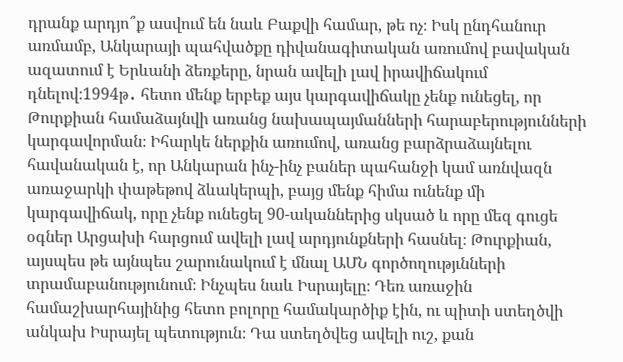դրանք արդյո՞ք ասվում են նաև Բաքվի համար, թե ոչ։ Իսկ ընդհանուր առմամբ, Անկարայի պահվածքը դիվանագիտական առումով բավական ազատում է Երևանի ձեռքերը, նրան ավելի լավ իրավիճակում դնելով։1994թ․ հետո մենք երբեք այս կարգավիճակը չենք ունեցել, որ Թուրքիան համաձայնվի առանց նախապայմանների հարաբերությունների կարգավորման։ Իհարկե ներքին առումով, առանց բարձրաձայնելու հավանական է, որ Անկարան ինչ-ինչ բաներ պահանջի կամ առնվազն առաջարկի փաթեթով ձևակերպի, բայց մենք հիմա ունենք մի կարգավիճակ, որը չենք ունեցել 90-ականներից սկսած և որը մեզ գուցե օգներ Արցախի հարցում ավելի լավ արդյունքների հասնել։ Թուրքիան, այսպես թե այնպես շարունակում է մնալ ԱՄՆ գործողությւնների տրամաբանությունում։ Ինչպես նաև Իսրայելը։ Դեռ առաջին համաշխարհայինից հետո բոլորը համակարծիք էին, ու պիտի ստեղծվի անկախ Իսրայել պետություն։ Դա ստեղծվեց ավելի ուշ, քան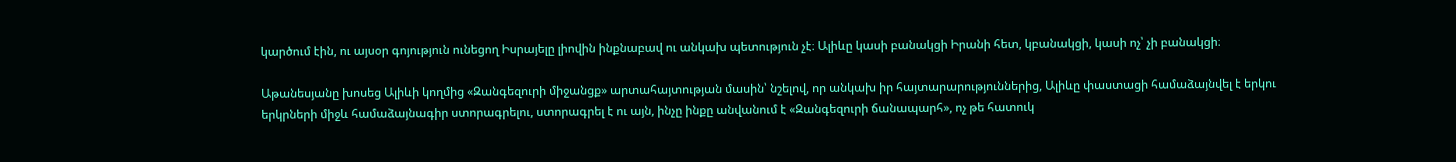կարծում էին, ու այսօր գոյություն ունեցող Իսրայելը լիովին ինքնաբավ ու անկախ պետություն չէ։ Ալիևը կասի բանակցի Իրանի հետ, կբանակցի, կասի ոչ՝ չի բանակցի։

Աթանեսյանը խոսեց Ալիևի կողմից «Զանգեզուրի միջանցք» արտահայտության մասին՝ նշելով, որ անկախ իր հայտարարություններից, Ալիևը փաստացի համաձայնվել է երկու երկրների միջև համաձայնագիր ստորագրելու, ստորագրել է ու այն, ինչը ինքը անվանում է «Զանգեզուրի ճանապարհ», ոչ թե հատուկ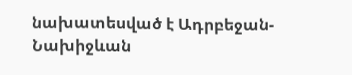նախատեսված է Ադրբեջան-Նախիջևան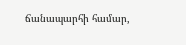ճանապարհի համար,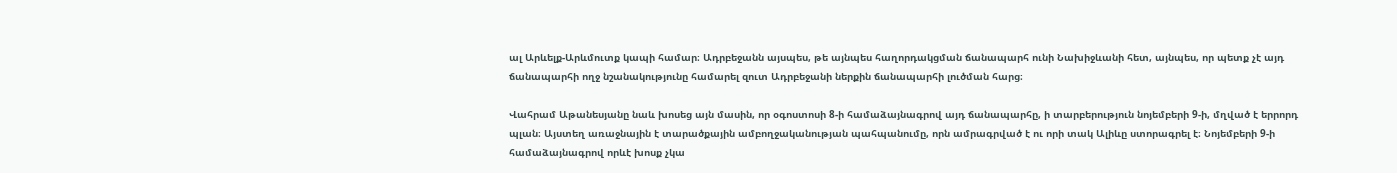ալ Արևելք-Արևմուտք կապի համար։ Ադրբեջանն այսպես, թե այնպես հաղորդակցման ճանապարհ ունի Նախիջևանի հետ, այնպես, որ պետք չէ այդ ճանապարհի ողջ նշանակությունը համարել զուտ Ադրբեջանի ներքին ճանապարհի լուծման հարց։

Վահրամ Աթանեսյանը նաև խոսեց այն մասին, որ օգոստոսի 8‑ի համաձայնագրով այդ ճանապարհը, ի տարբերություն նոյեմբերի 9‑ի, մղված է երրորդ պլան։ Այստեղ առաջնային է տարածքային ամբողջականության պահպանումը, որն ամրագրված է ու որի տակ Ալիևը ստորագրել է։ Նոյեմբերի 9‑ի համաձայնագրով որևէ խոսք չկա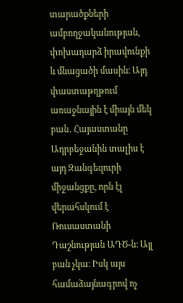տարածքների ամբողջականության, փոխադարձ իրավունքի և մնացածի մասին։ Այդ փաստաթղթում առաջնային է միայն մեկ բան․ Հայաստանը Ադրբեջանին տալիս է այդ Զանգեզուրի միջանցքը, որն էլ վերահսկում է Ռուսաստանի Դաշնության ԱԴԾ‑ն։ Այլ բան չկա։ Իսկ այս համաձայնագրով ոչ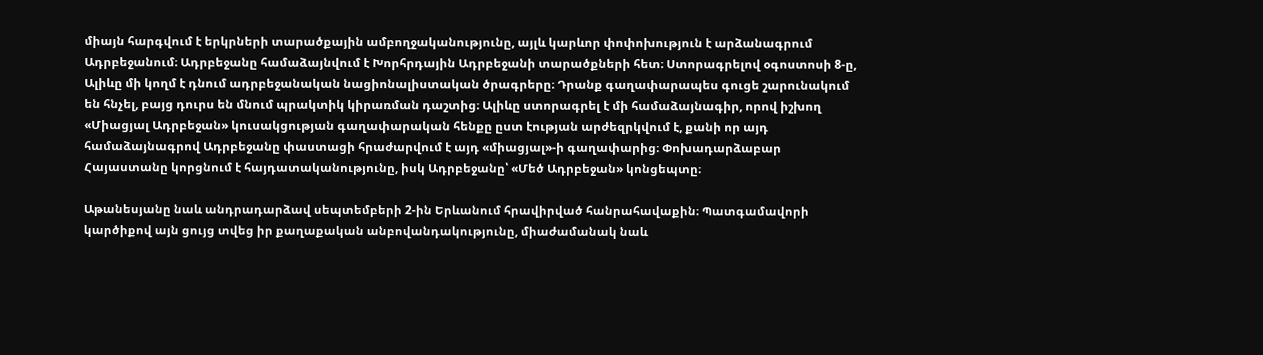միայն հարգվում է երկրների տարածքային ամբողջականությունը, այլև կարևոր փոփոխություն է արձանագրում Ադրբեջանում։ Ադրբեջանը համաձայնվում է Խորհրդային Ադրբեջանի տարածքների հետ։ Ստորագրելով օգոստոսի 8‑ը, Ալիևը մի կողմ է դնում ադրբեջանական նացիոնալիստական ծրագրերը։ Դրանք գաղափարապես գուցե շարունակում են հնչել, բայց դուրս են մնում պրակտիկ կիրառման դաշտից։ Ալիևը ստորագրել է մի համաձայնագիր, որով իշխող «Միացյալ Ադրբեջան» կուսակցության գաղափարական հենքը ըստ էության արժեզրկվում է, քանի որ այդ համաձայնագրով Ադրբեջանը փաստացի հրաժարվում է այդ «միացյալ»-ի գաղափարից։ Փոխադարձաբար Հայաստանը կորցնում է հայդատականությունը, իսկ Ադրբեջանը՝ «Մեծ Ադրբեջան» կոնցեպտը։

Աթանեսյանը նաև անդրադարձավ սեպտեմբերի 2‑ին Երևանում հրավիրված հանրահավաքին։ Պատգամավորի կարծիքով այն ցույց տվեց իր քաղաքական անբովանդակությունը, միաժամանակ նաև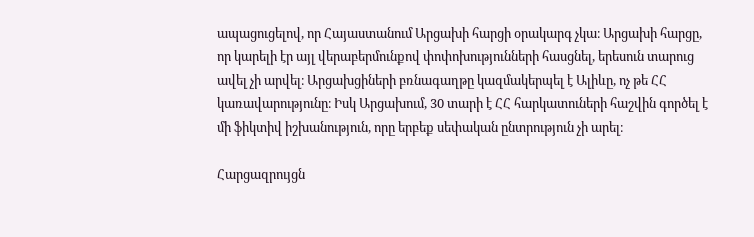ապացուցելով, որ Հայաստանում Արցախի հարցի օրակարգ չկա։ Արցախի հարցը, որ կարելի էր այլ վերաբերմունքով փոփոխությունների հասցնել, երեսուն տարուց ավել չի արվել։ Արցախցիների բռնագաղթը կազմակերպել է Ալիևը, ոչ թե ՀՀ կառավարությունը։ Իսկ Արցախում, 30 տարի է ՀՀ հարկատուների հաշվին գործել է մի ֆիկտիվ իշխանություն, որը երբեք սեփական ընտրություն չի արել։

Հարցազրույցն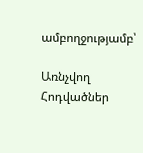ամբողջությամբ՝

Առնչվող Հոդվածներ